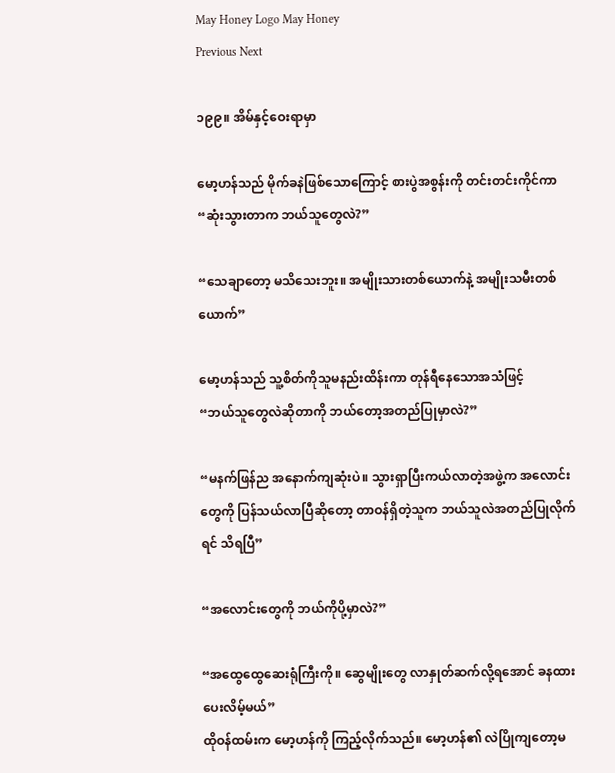May Honey Logo May Honey
Previous Next

၁၉၉။ အိမ်နှင့်ဝေးရာမှာ

မော့ဟန်သည် မိုက်ခနဲဖြစ်သောကြောင့် စားပွဲအစွန်းကို တင်းတင်းကိုင်ကာ
“ဆုံးသွားတာက ဘယ်သူတွေလဲ?”

“သေချာတော့ မသိသေးဘူး။ အမျိုးသားတစ်ယောက်နဲ့ အမျိုးသမီးတစ်ယောက်”

မော့ဟန်သည် သူ့စိတ်ကိုသူမနည်းထိန်းကာ တုန်ရီနေသောအသံဖြင့်
“ဘယ်သူတွေလဲဆိုတာကို ဘယ်တော့အတည်ပြုမှာလဲ?”

“မနက်ဖြန်ည အနောက်ကျဆုံးပဲ။ သွားရှာပြီးကယ်လာတဲ့အဖွဲ့က အလောင်းတွေကို ပြန်သယ်လာပြီဆိုတော့ တာဝန်ရှိတဲ့သူက ဘယ်သူလဲအတည်ပြုလိုက်ရင် သိရပြီ”

“အလောင်းတွေကို ဘယ်ကိုပို့မှာလဲ?”

“အထွေထွေဆေးရုံကြီးကို။ ဆွေမျိုးတွေ လာနှုတ်ဆက်လို့ရအောင် ခနထားပေးလိမ့်မယ်”
ထိုဝန်ထမ်းက မော့ဟန်ကို ကြည့်လိုက်သည်။ မော့ဟန်၏ လဲပြိုကျတော့မ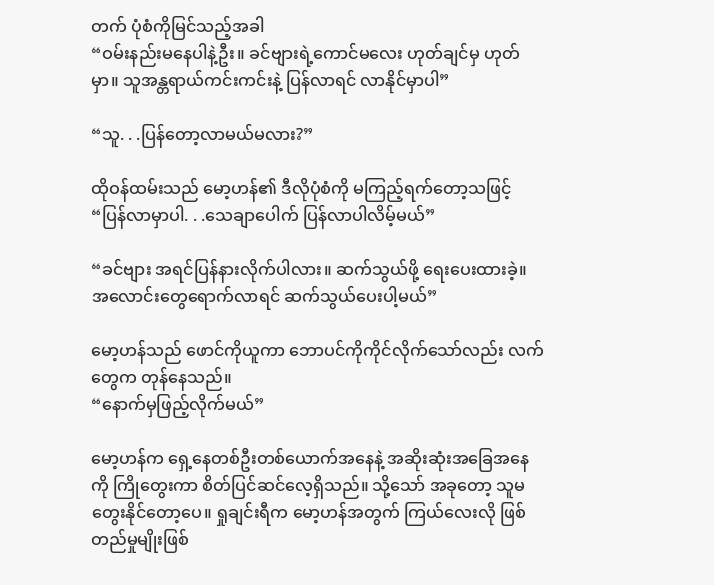တက် ပုံစံကိုမြင်သည့်အခါ
“ဝမ်းနည်းမနေပါနဲ့ဦး။ ခင်ဗျားရဲ့ကောင်မလေး ဟုတ်ချင်မှ ဟုတ်မှာ။ သူအန္တရာယ်ကင်းကင်းနဲ့ ပြန်လာရင် လာနိုင်မှာပါ”

“သူ. . .ပြန်တော့လာမယ်မလား?”

ထိုဝန်ထမ်းသည် မော့ဟန်၏ ဒီလိုပုံစံကို မကြည့်ရက်တော့သဖြင့်
“ပြန်လာမှာပါ. . .သေချာပေါက် ပြန်လာပါလိမ့်မယ်”

“ခင်ဗျား အရင်ပြန်နားလိုက်ပါလား။ ဆက်သွယ်ဖို့ ရေးပေးထားခဲ့။ အလောင်းတွေရောက်လာရင် ဆက်သွယ်ပေးပါ့မယ်”

မော့ဟန်သည် ဖောင်ကိုယူကာ ဘောပင်ကိုကိုင်လိုက်သော်လည်း လက်တွေက တုန်နေသည်။
“နောက်မှဖြည့်လိုက်မယ်”

မော့ဟန်က ရှေ့နေတစ်ဦးတစ်ယောက်အနေနဲ့ အဆိုးဆုံးအခြေအနေကို ကြိုတွေးကာ စိတ်ပြင်ဆင်လေ့ရှိသည်။ သို့သော် အခုတော့ သူမတွေးနိုင်တော့ပေ။ ရှုချင်းရီက မော့ဟန်အတွက် ကြယ်လေးလို ဖြစ်တည်မှုမျိုးဖြစ်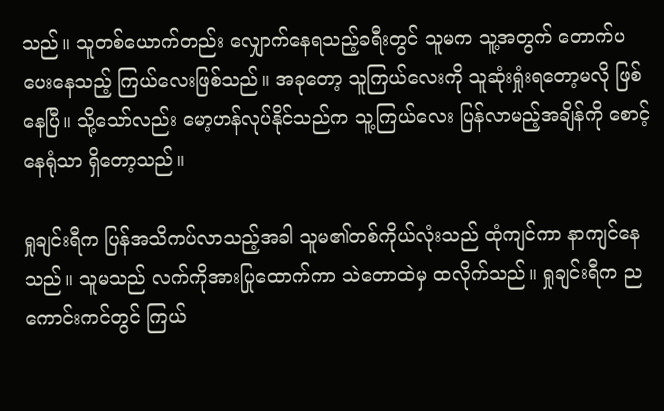သည်။ သူတစ်ယောက်တည်း လျှောက်နေရသည့်ခရီးတွင် သူမက သူ့အတွက် တောက်ပပေးနေသည့် ကြယ်လေးဖြစ်သည်။ အခုတော့ သူကြယ်လေးကို သူဆုံးရှုံးရတော့မလို ဖြစ်နေပြီ။ သို့သော်လည်း မော့ဟန်လုပ်နိုင်သည်က သူ့ကြယ်လေး ပြန်လာမည့်အချိန်ကို စောင့်နေရုံသာ ရှိတော့သည်။

ရှုချင်းရီက ပြန်အသိကပ်လာသည့်အခါ သူမ၏တစ်ကိုယ်လုံးသည် ထုံကျင်ကာ နာကျင်နေသည်။ သူမသည် လက်ကိုအားပြုထောက်ကာ သဲတောထဲမှ ထလိုက်သည်။ ရှုချင်းရီက ညကောင်းကင်တွင် ကြယ်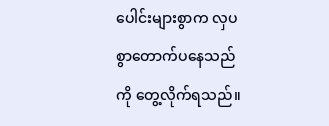ပေါင်းများစွာက လှပစွာတောက်ပနေသည်ကို တွေ့လိုက်ရသည်။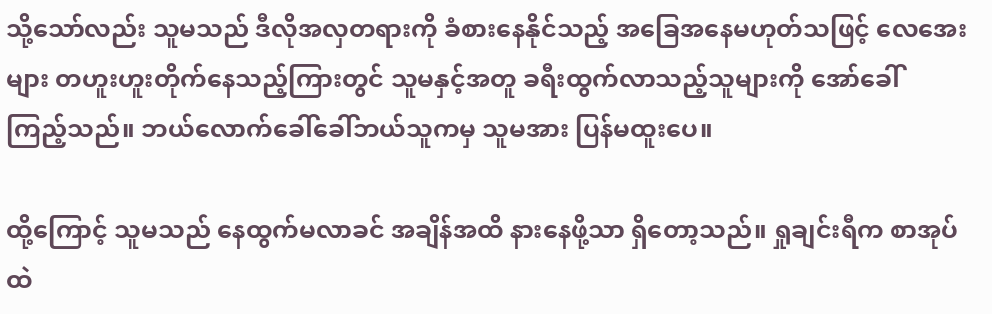သို့သော်လည်း သူမသည် ဒီလိုအလှတရားကို ခံစားနေနိုင်သည့် အခြေအနေမဟုတ်သဖြင့် လေအေးများ တဟူးဟူးတိုက်နေသည့်ကြားတွင် သူမနှင့်အတူ ခရီးထွက်လာသည့်သူများကို အော်ခေါ်ကြည့်သည်။ ဘယ်လောက်ခေါ်ခေါ်ဘယ်သူကမှ သူမအား ပြန်မထူးပေ။

ထို့ကြောင့် သူမသည် နေထွက်မလာခင် အချိန်အထိ နားနေဖို့သာ ရှိတော့သည်။ ရှုချင်းရီက စာအုပ်ထဲ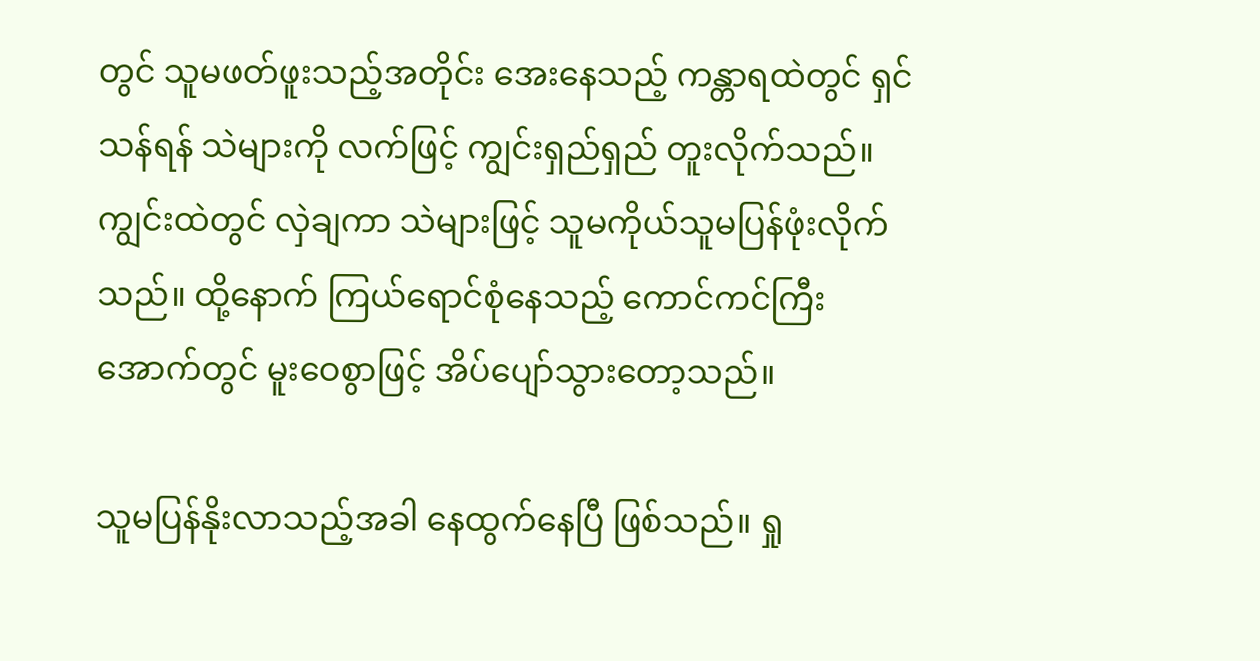တွင် သူမဖတ်ဖူးသည့်အတိုင်း အေးနေသည့် ကန္တာရထဲတွင် ရှင်သန်ရန် သဲများကို လက်ဖြင့် ကျွင်းရှည်ရှည် တူးလိုက်သည်။ ကျွင်းထဲတွင် လှဲချကာ သဲများဖြင့် သူမကိုယ်သူမပြန်ဖုံးလိုက်သည်။ ထို့နောက် ကြယ်ရောင်စုံနေသည့် ကောင်ကင်ကြီးအောက်တွင် မူးဝေစွာဖြင့် အိပ်ပျော်သွားတော့သည်။

သူမပြန်နိုးလာသည့်အခါ နေထွက်နေပြီ ဖြစ်သည်။ ရှု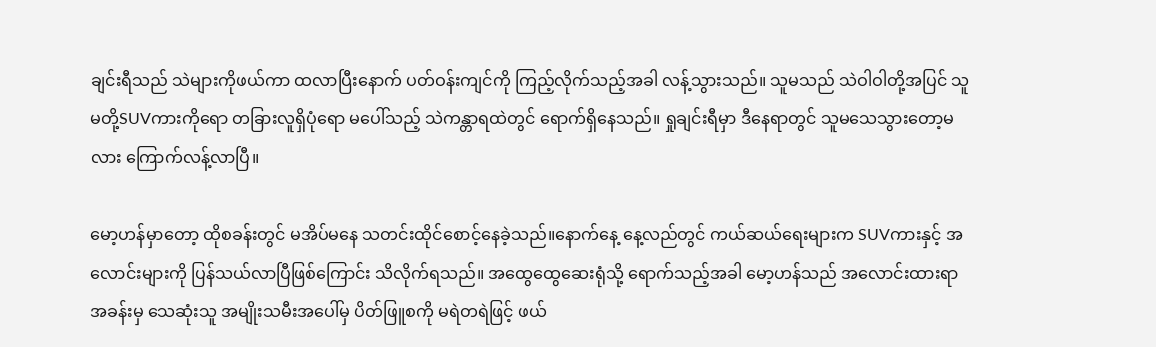ချင်းရီသည် သဲများကိုဖယ်ကာ ထလာပြီးနောက် ပတ်ဝန်းကျင်ကို ကြည့်လိုက်သည့်အခါ လန့်သွားသည်။ သူမသည် သဲဝါဝါတို့အပြင် သူမတို့SUVကားကိုရော တခြားလူရှိပုံရော မပေါ်သည့် သဲကန္တာရထဲတွင် ရောက်ရှိနေသည်။ ရှုချင်းရီမှာ ဒီနေရာတွင် သူမသေသွားတော့မလား ကြောက်လန့်လာပြီ။

မော့ဟန်မှာတော့ ထိုစခန်းတွင် မအိပ်မနေ သတင်းထိုင်စောင့်နေခဲ့သည်။နောက်နေ့ နေ့လည်တွင် ကယ်ဆယ်ရေးများက SUVကားနှင့် အလောင်းများကို ပြန်သယ်လာပြီဖြစ်ကြောင်း သိလိုက်ရသည်။ အထွေထွေဆေးရုံသို့ ရောက်သည့်အခါ မော့ဟန်သည် အလောင်းထားရာ အခန်းမှ သေဆုံးသူ အမျိုးသမီးအပေါ်မှ ပိတ်ဖြူစကို မရဲတရဲဖြင့် ဖယ်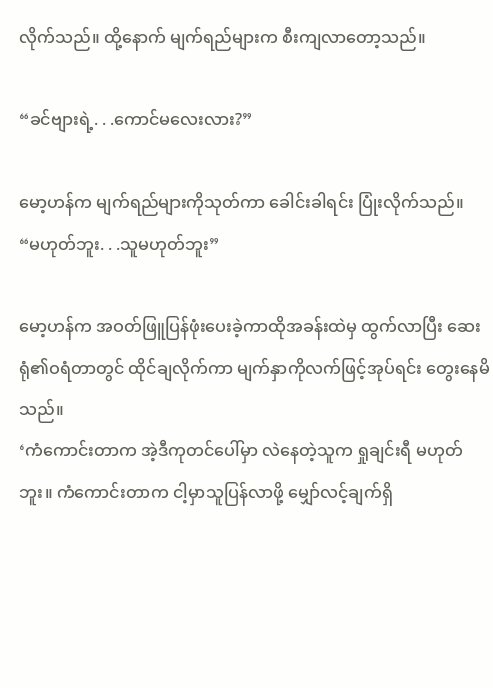လိုက်သည်။ ထို့နောက် မျက်ရည်များက စီးကျလာတော့သည်။

“ခင်ဗျားရဲ့. . .ကောင်မလေးလား?”

မော့ဟန်က မျက်ရည်များကိုသုတ်ကာ ခေါင်းခါရင်း ပြုံးလိုက်သည်။
“မဟုတ်ဘူး. . .သူမဟုတ်ဘူး”

မော့ဟန်က အဝတ်ဖြူပြန်ဖုံးပေးခဲ့ကာထိုအခန်းထဲမှ ထွက်လာပြီး ဆေးရုံ၏ဝရံတာတွင် ထိုင်ချလိုက်ကာ မျက်နှာကိုလက်ဖြင့်အုပ်ရင်း တွေးနေမိသည်။
‘ကံကောင်းတာက အဲ့ဒီကုတင်ပေါ်မှာ လဲနေတဲ့သူက ရှုချင်းရီ မဟုတ်ဘူး။ ကံကောင်းတာက ငါ့မှာသူပြန်လာဖို့ မျှော်လင့်ချက်ရှိ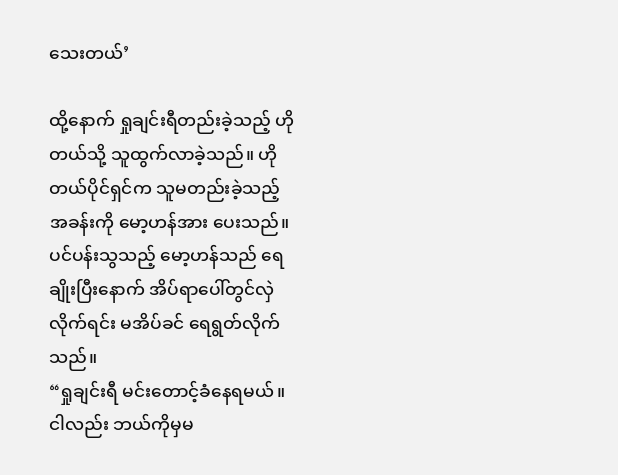သေးတယ်’

ထို့နောက် ရှုချင်းရီတည်းခဲ့သည့် ဟိုတယ်သို့ သူထွက်လာခဲ့သည်။ ဟိုတယ်ပိုင်ရှင်က သူမတည်းခဲ့သည့် အခန်းကို မော့ဟန်အား ပေးသည်။ ပင်ပန်းသွသည့် မော့ဟန်သည် ရေချိုးပြီးနောက် အိပ်ရာပေါ်တွင်လှဲလိုက်ရင်း မအိပ်ခင် ရေရွတ်လိုက်သည်။
“ရှုချင်းရီ မင်းတောင့်ခံနေရမယ်။ ငါလည်း ဘယ်ကိုမှမ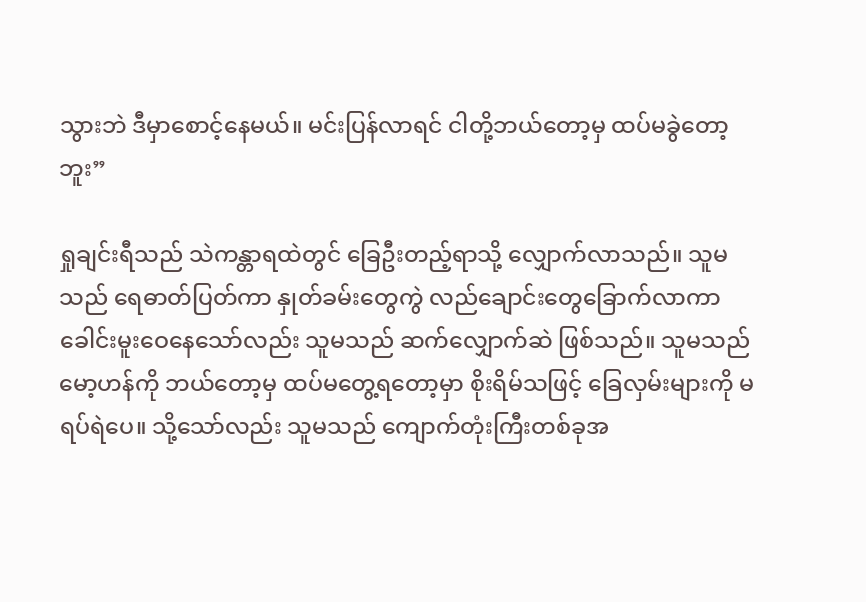သွားဘဲ ဒီမှာစောင့်နေမယ်။ မင်းပြန်လာရင် ငါတို့ဘယ်တော့မှ ထပ်မခွဲတော့ဘူး”

ရှုချင်းရီသည် သဲကန္တာရထဲတွင် ခြေဦးတည့်ရာသို့ လျှောက်လာသည်။ သူမသည် ရေဓာတ်ပြတ်ကာ နှုတ်ခမ်းတွေကွဲ လည်ချောင်းတွေခြောက်လာကာ ခေါင်းမူးဝေနေသော်လည်း သူမသည် ဆက်လျှောက်ဆဲ ဖြစ်သည်။ သူမသည် မော့ဟန်ကို ဘယ်တော့မှ ထပ်မတွေ့ရတော့မှာ စိုးရိမ်သဖြင့် ခြေလှမ်းများကို မရပ်ရဲပေ။ သို့သော်လည်း သူမသည် ကျောက်တုံးကြီးတစ်ခုအ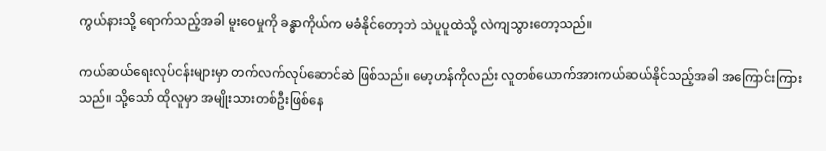ကွယ်နားသို့ ရောက်သည့်အခါ မူးဝေမှုကို ခန္ဓာကိုယ်က မခံနိုင်တော့ဘဲ သဲပူပူထဲသို့ လဲကျသွားတော့သည်။

ကယ်ဆယ်ရေးလုပ်ငန်းများမှာ တက်လက်လုပ်ဆောင်ဆဲ ဖြစ်သည်။ မော့ဟန်ကိုလည်း လူတစ်ယောက်အားကယ်ဆယ်နိုင်သည့်အခါ အကြောင်းကြားသည်။ သို့သော် ထိုလူမှာ အမျိုးသားတစ်ဦးဖြစ်နေ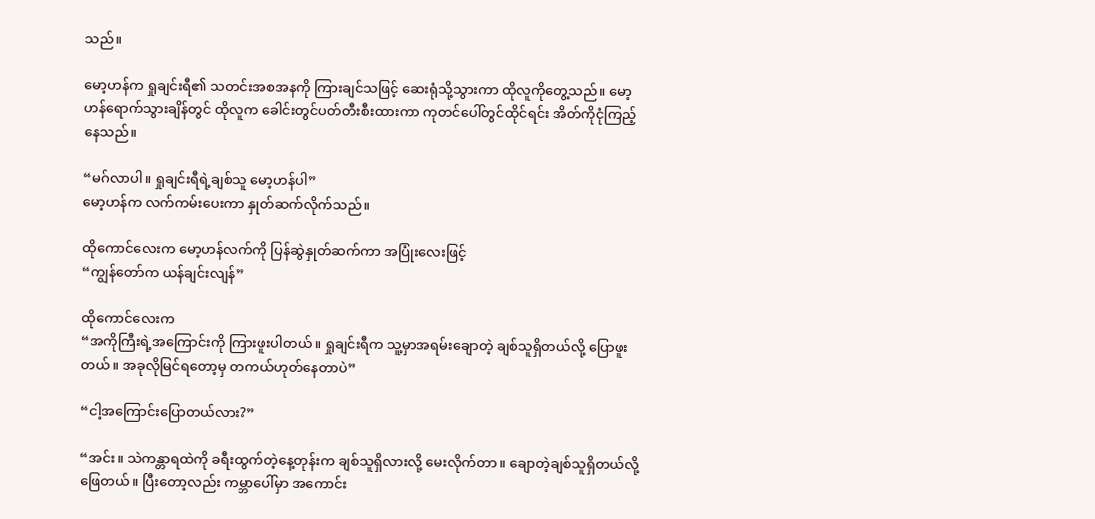သည်။

မော့ဟန်က ရှုချင်းရီ၏ သတင်းအစအနကို ကြားချင်သဖြင့် ဆေးရုံသို့သွားကာ ထိုလူကိုတွေ့သည်။ မော့ဟန်ရောက်သွားချိန်တွင် ထိုလူက ခေါင်းတွင်ပတ်တီးစီးထားကာ ကုတင်ပေါ်တွင်ထိုင်ရင်း အိတ်ကိုငုံကြည့်နေသည်။

“မဂ်လာပါ။ ရှုချင်းရီရဲ့ချစ်သူ မော့ဟန်ပါ”
မော့ဟန်က လက်ကမ်းပေးကာ နှုတ်ဆက်လိုက်သည်။

ထိုကောင်လေးက မော့ဟန်လက်ကို ပြန်ဆွဲနှုတ်ဆက်ကာ အပြုံးလေးဖြင့်
“ကျွန်တော်က ယန်ချင်းလျန်”

ထိုကောင်လေးက
“အကိုကြီးရဲ့အကြောင်းကို ကြားဖူးပါတယ်။ ရှုချင်းရီက သူ့မှာအရမ်းချောတဲ့ ချစ်သူရှိတယ်လို့ ပြောဖူးတယ်။ အခုလိုမြင်ရတော့မှ တကယ်ဟုတ်နေတာပဲ”

“ငါ့အကြောင်းပြောတယ်လား?”

“အင်း။ သဲကန္တာရထဲကို ခရီးထွက်တဲ့နေ့တုန်းက ချစ်သူရှိလားလို့ မေးလိုက်တာ။ ချောတဲ့ချစ်သူရှိတယ်လို့ ဖြေတယ်။ ပြီးတော့လည်း ကမ္ဘာပေါ်မှာ အကောင်း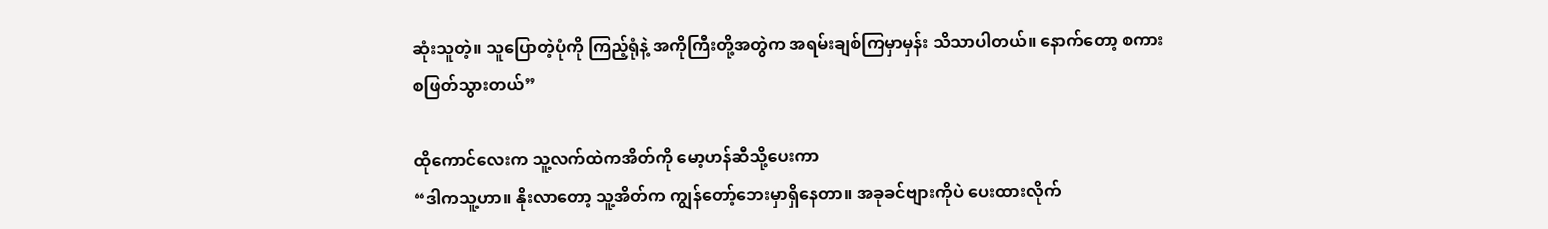ဆုံးသူတဲ့။ သူပြောတဲ့ပုံကို ကြည့်ရုံနဲ့ အကိုကြီးတို့အတွဲက အရမ်းချစ်ကြမှာမှန်း သိသာပါတယ်။ နောက်တော့ စကားစဖြတ်သွားတယ်”

ထိုကောင်လေးက သူ့လက်ထဲကအိတ်ကို မော့ဟန်ဆီသို့ပေးကာ
“ဒါကသူ့ဟာ။ နိုးလာတော့ သူ့အိတ်က ကျွန်တော့်ဘေးမှာရှိနေတာ။ အခုခင်ဗျားကိုပဲ ပေးထားလိုက်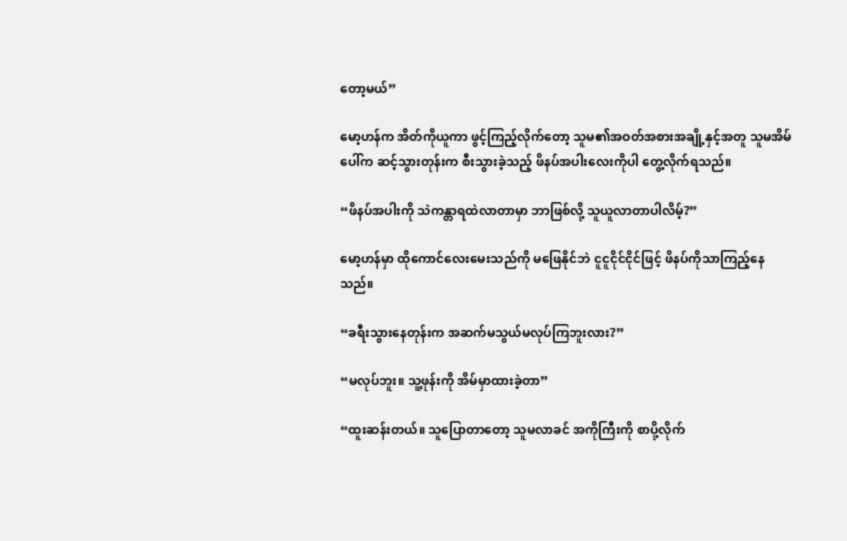တော့မယ်”

မော့ဟန်က အိတ်ကိုယူကာ ဖွင့်ကြည့်လိုက်တော့ သူမ၏အဝတ်အစားအချို့နှင့်အတူ သူမအိမ်ပေါ်က ဆင့်သွားတုန်းက စီးသွားခဲ့သည့် ဖိနပ်အပါးလေးကိုပါ တွေ့လိုက်ရသည်။

“ဖိနပ်အပါးကို သဲကန္တာရထဲလာတာမှာ ဘာဖြစ်လို့ သူယူလာတာပါလိမ့်?”

မော့ဟန်မှာ ထိုကောင်လေးမေးသည်ကို မဖြေနိုင်ဘဲ ငူငူငိုင်ငိုင်ဖြင့် ဖိနပ်ကိုသာကြည့်နေသည်။

“ခရီးသွားနေတုန်းက အဆက်မသွယ်မလုပ်ကြဘူးလား?”

“မလုပ်ဘူး။ သူ့ဖုန်းကို အိမ်မှာထားခဲ့တာ”

“ထူးဆန်းတယ်။ သူပြောတာတော့ သူမလာခင် အကိုကြီးကို စာပို့လိုက်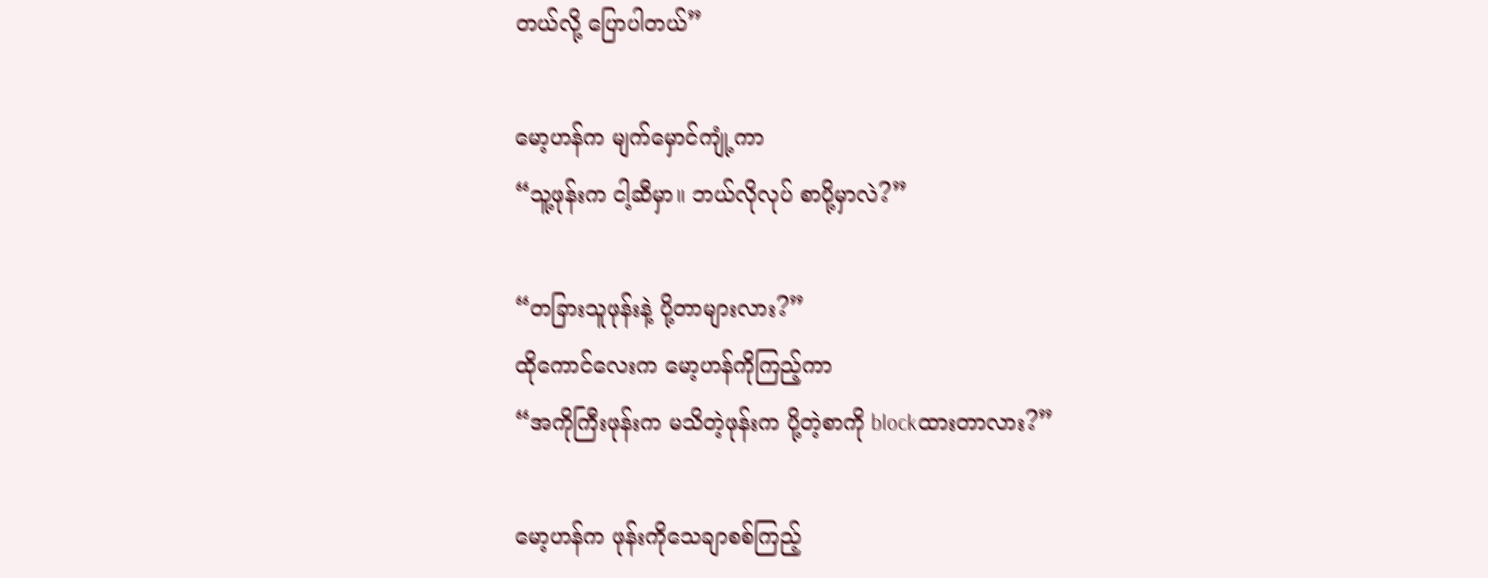တယ်လို့ ပြောပါတယ်”

မော့ဟန်က မျက်မှောင်ကျုံ့ကာ
“သူ့ဖုန်းက ငါ့ဆီမှာ။ ဘယ်လိုလုပ် စာပို့မှာလဲ?”

“တခြားသူဖုန်းနဲ့ ပို့တာများလား?”
ထိုကောင်လေးက မော့ဟန်ကိုကြည့်ကာ
“အကိုကြီးဖုန်းက မသိတဲ့ဖုန်းက ပို့တဲ့စာကို blockထားတာလား?”

မော့ဟန်က ဖုန်းကိုသေချာစစ်ကြည့်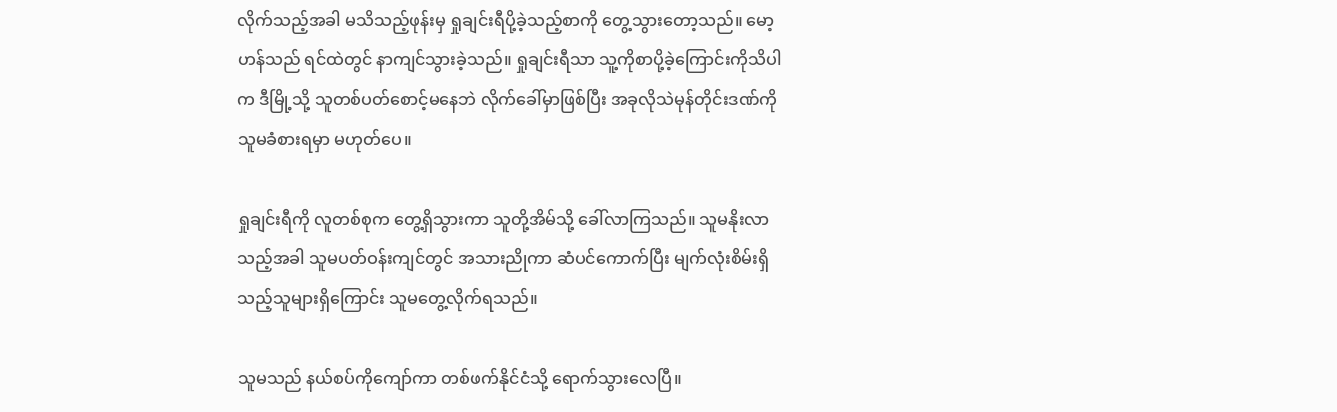လိုက်သည့်အခါ မသိသည့်ဖုန်းမှ ရှုချင်းရီပို့ခဲ့သည့်စာကို တွေ့သွားတော့သည်။ မော့ဟန်သည် ရင်ထဲတွင် နာကျင်သွားခဲ့သည်။ ရှုချင်းရီသာ သူ့ကိုစာပို့ခဲ့ကြောင်းကိုသိပါက ဒီမြို့သို့ သူတစ်ပတ်စောင့်မနေဘဲ လိုက်ခေါ်မှာဖြစ်ပြီး အခုလိုသဲမုန်တိုင်းဒဏ်ကို သူမခံစားရမှာ မဟုတ်ပေ။

ရှုချင်းရီကို လူတစ်စုက တွေ့ရှိသွားကာ သူတို့အိမ်သို့ ခေါ်လာကြသည်။ သူမနိုးလာသည့်အခါ သူမပတ်ဝန်းကျင်တွင် အသားညိုကာ ဆံပင်ကောက်ပြီး မျက်လုံးစိမ်းရှိသည့်သူများရှိကြောင်း သူမတွေ့လိုက်ရသည်။

သူမသည် နယ်စပ်ကိုကျော်ကာ တစ်ဖက်နိုင်ငံသို့ ရောက်သွားလေပြီ။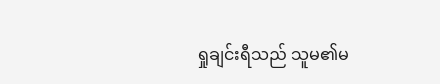ရှုချင်းရီသည် သူမ၏မ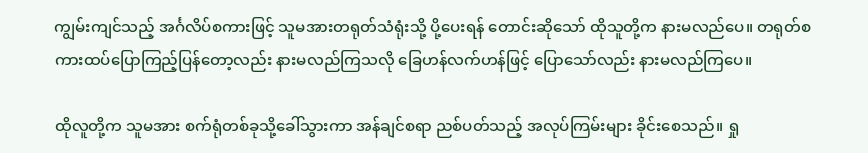ကျွမ်းကျင်သည့် အင်္ဂလိပ်စကားဖြင့် သူမအားတရုတ်သံရုံးသို့ ပို့ပေးရန် တောင်းဆိုသော် ထိုသူတို့က နားမလည်ပေ။ တရုတ်စကားထပ်ပြောကြည့်ပြန်တော့လည်း နားမလည်ကြသလို ခြေဟန်လက်ဟန်ဖြင့် ပြောသော်လည်း နားမလည်ကြပေ။

ထိုလူတို့က သူမအား စက်ရုံတစ်ခုသို့ခေါ်သွားကာ အန်ချင်စရာ ညစ်ပတ်သည့် အလုပ်ကြမ်းများ ခိုင်းစေသည်။ ရှု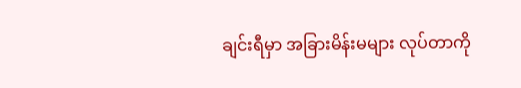ချင်းရီမှာ အခြားမိန်းမများ လုပ်တာကို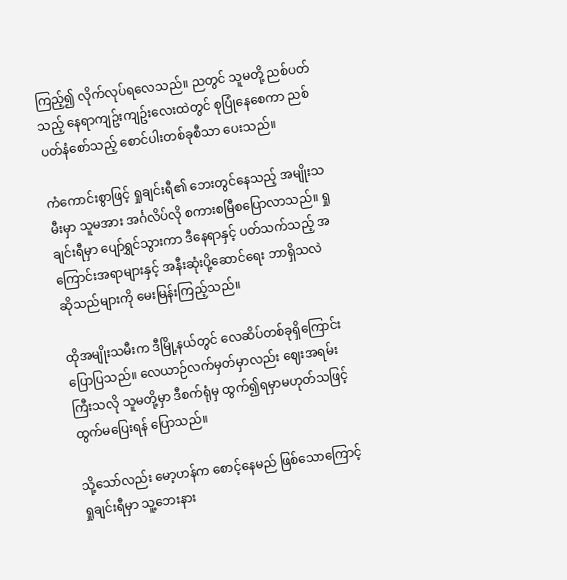ကြည့်၍ လိုက်လုပ်ရလေသည်။ ညတွင် သူမတို့ ညစ်ပတ်သည့် နေရာကျဥ်းကျဥ်းလေးထဲတွင် စုပြုံနေစေကာ ညစ်ပတ်နံစော်သည့် စောင်ပါးတစ်ခုစီသာ ပေးသည်။

ကံကောင်းစွာဖြင့် ရှုချင်းရီ၏ ဘေးတွင်နေသည့် အမျိုးသမီးမှာ သူမအား အင်္ဂလိပ်လို စကားစမြီစပြောလာသည်။ ရှုချင်းရီမှာ ပျော်ရွှင်သွားကာ ဒီနေရာနှင့် ပတ်သက်သည့် အကြောင်းအရာများနှင့် အနီးဆုံးပို့ဆောင်ရေး ဘာရှိသလဲ ဆိုသည်များကို မေးမြန်းကြည့်သည်။

ထိုအမျိုးသမီးက ဒီမြို့နယ်တွင် လေဆိပ်တစ်ခုရှိကြောင်း ပြောပြသည်။ လေယာဉ်လက်မှတ်မှာလည်း ဈေးအရမ်းကြီးသလို သူမတို့မှာ ဒီစက်ရုံမှ ထွက်၍ရမှာမဟုတ်သဖြင့် ထွက်မပြေးရန် ပြောသည်။

သို့သော်လည်း မော့ဟန်က စောင့်နေမည် ဖြစ်သောကြောင့် ရှုချင်းရီမှာ သူ့ဘေးနား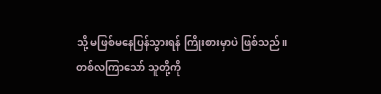သို့ မဖြစ်မနေပြန်သွားရန် ကြိုးစားမှာပဲ ဖြစ်သည်။ တစ်လကြာသော် သူတို့ကို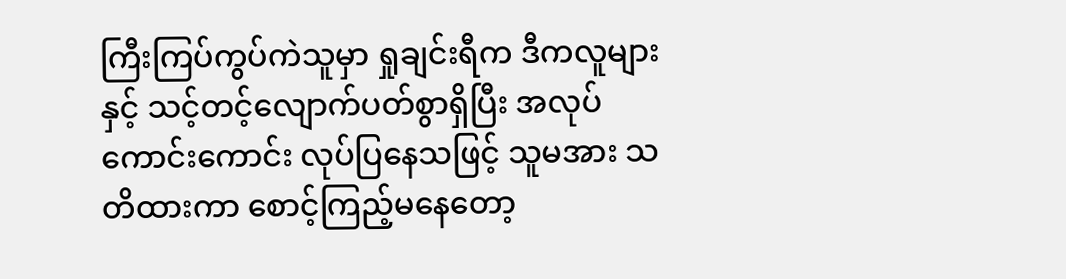ကြီးကြပ်ကွပ်ကဲသူမှာ ရှုချင်းရီက ဒီကလူများနှင့် သင့်တင့်လျောက်ပတ်စွာရှိပြီး အလုပ်ကောင်းကောင်း လုပ်ပြနေသဖြင့် သူမအား သတိထားကာ စောင့်ကြည့်မနေတော့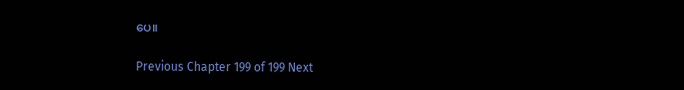ပေ။

Previous Chapter 199 of 199 Next